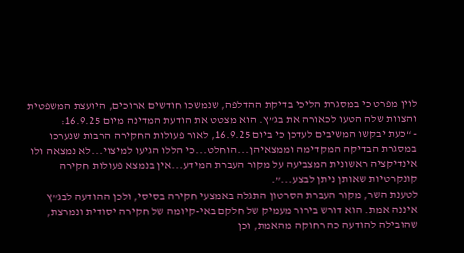לוין מפרט כי במסגרת הליכי בדיקת ההדלפה, שנמשכו חודשים ארוכים, היועצת המשפטית והצוות שלה הטעו לכאורה את בג”ץ. הוא מצטט את הודעת המדינה מיום 16.9.25:
- “כעת יבקשו המשיבים לעדכן כי ביום 16.9.25, לאור פעולות החקירה הרבות שנערכו במסגרת הבדיקה המקדימה וממצאיהן...הוחלט...כי הללו הגיעו למיצוי...לא נמצאה ולו אינדיקציה ראשונית המצביעה על מקור העברת המידע...אין בנמצא פעולות חקירה קונקרטיות שאותן ניתן לבצע...”.
לטענת השר, מקור העברת הסרטון התגלה באמצעי חקירה בסיסי, ולכן ההודעה לבג”ץ איננה אמת. הוא דורש בירור מעמיק של חלקם באי-קיומה של חקירה יסודית ונמרצת, שהובילה להודעה כה רחוקה מהאמת, וכן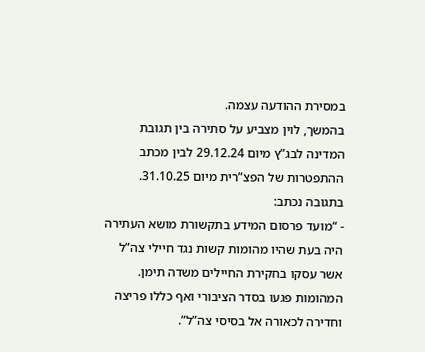במסירת ההודעה עצמה.
בהמשך, לוין מצביע על סתירה בין תגובת המדינה לבג”ץ מיום 29.12.24 לבין מכתב ההתפטרות של הפצ”רית מיום 31.10.25. בתגובה נכתב:
- “מועד פרסום המידע בתקשורת מושא העתירה היה בעת שהיו מהומות קשות נגד חיילי צה”ל אשר עסקו בחקירת החיילים משדה תימן. המהומות פגעו בסדר הציבורי ואף כללו פריצה וחדירה לכאורה אל בסיסי צה”ל”.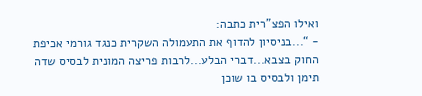ואילו הפצ”רית כתבה:
- “...בניסיון להדוף את התעמולה השקרית כנגד גורמי אכיפת החוק בצבא...דברי הבלע...לרבות פריצה המונית לבסיס שדה תימן ולבסיס בו שוכן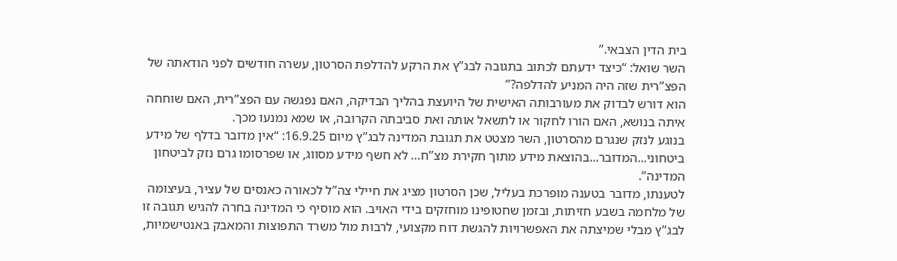בית הדין הצבאי.”
השר שואל: “כיצד ידעתם לכתוב בתגובה לבג”ץ את הרקע להדלפת הסרטון, עשרה חודשים לפני הודאתה של הפצ”רית שזה היה המניע להדלפה?”
הוא דורש לבדוק את מעורבותה האישית של היועצת בהליך הבדיקה, האם נפגשה עם הפצ”רית, האם שוחחה איתה בנושא, האם הורו לחקור או לתשאל אותה ואת סביבתה הקרובה, או שמא נמנעו מכך.
בנוגע לנזק שנגרם מהסרטון, השר מצטט את תגובת המדינה לבג”ץ מיום 16.9.25: “אין מדובר בדלף של מידע ביטחוני...המדובר...בהוצאת מידע מתוך חקירת מצ”ח… לא חשף מידע מסווג, או שפרסומו גרם נזק לביטחון המדינה”.
לטענתו, מדובר בטענה מופרכת בעליל, שכן הסרטון מציג את חיילי צה”ל לכאורה כאנסים של עציר, בעיצומה של מלחמה בשבע חזיתות, ובזמן שחטופינו מוחזקים בידי האויב. הוא מוסיף כי המדינה בחרה להגיש תגובה זו לבג”ץ מבלי שמיצתה את האפשרויות להגשת דוח מקצועי, לרבות מול משרד התפוצות והמאבק באנטישמיות,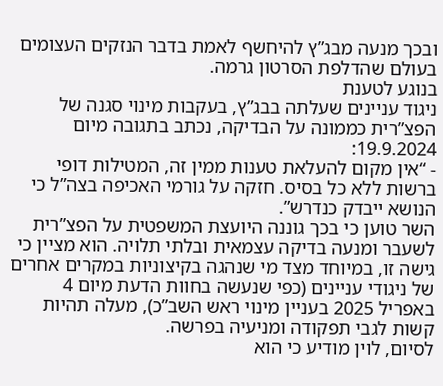ובכך מנעה מבג”ץ להיחשף לאמת בדבר הנזקים העצומים בעולם שהדלפת הסרטון גרמה.
בנוגע לטענת
ניגוד עניינים שעלתה בבג”ץ, בעקבות מינוי סגנה של הפצ”רית כממונה על הבדיקה, נכתב בתגובה מיום 19.9.2024:
- “אין מקום להעלאת טענות ממין זה, המטילות דופי ברשות ללא כל בסיס. חזקה על גורמי האכיפה בצה”ל כי הנושא ייבדק כנדרש”.
השר טוען כי בכך גוננה היועצת המשפטית על הפצ”רית לשעבר ומנעה בדיקה עצמאית ובלתי תלויה. הוא מציין כי גישה זו, במיוחד מצד מי שנהגה בקיצוניות במקרים אחרים של ניגודי עניינים (כפי שנעשה בחוות הדעת מיום 4 באפריל 2025 בעניין מינוי ראש השב”כ), מעלה תהיות קשות לגבי תפקודה ומניעיה בפרשה.
לסיום, לוין מודיע כי הוא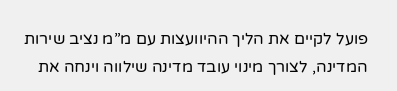פועל לקיים את הליך ההיוועצות עם מ”מ נציב שירות המדינה, לצורך מינוי עובד מדינה שילווה וינחה את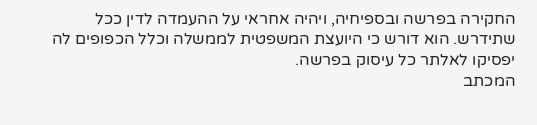החקירה בפרשה ובספיחיה, ויהיה אחראי על ההעמדה לדין ככל שתידרש. הוא דורש כי היועצת המשפטית לממשלה וכלל הכפופים לה יפסיקו לאלתר כל עיסוק בפרשה.
המכתב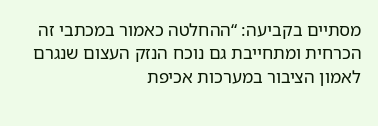מסתיים בקביעה: “ההחלטה כאמור במכתבי זה הכרחית ומתחייבת גם נוכח הנזק העצום שנגרם לאמון הציבור במערכות אכיפת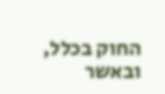החוק בכלל, ובאשר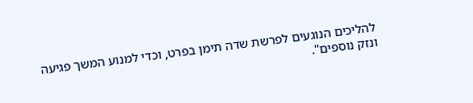להליכים הנוגעים לפרשת שדה תימן בפרט, וכדי למנוע המשך פגיעה ונזק נוספים".